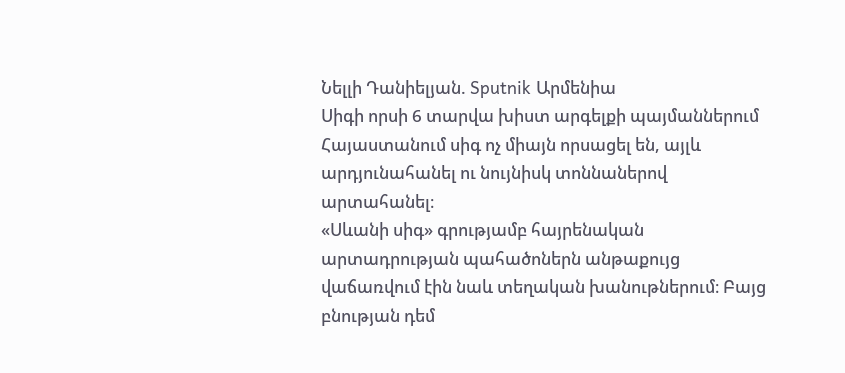Նելլի Դանիելյան. Sputnik Արմենիա
Սիգի որսի 6 տարվա խիստ արգելքի պայմաններում Հայաստանում սիգ ոչ միայն որսացել են, այլև արդյունահանել ու նույնիսկ տոննաներով արտահանել։
«Սևանի սիգ» գրությամբ հայրենական արտադրության պահածոներն անթաքույց վաճառվում էին նաև տեղական խանութներում։ Բայց բնության դեմ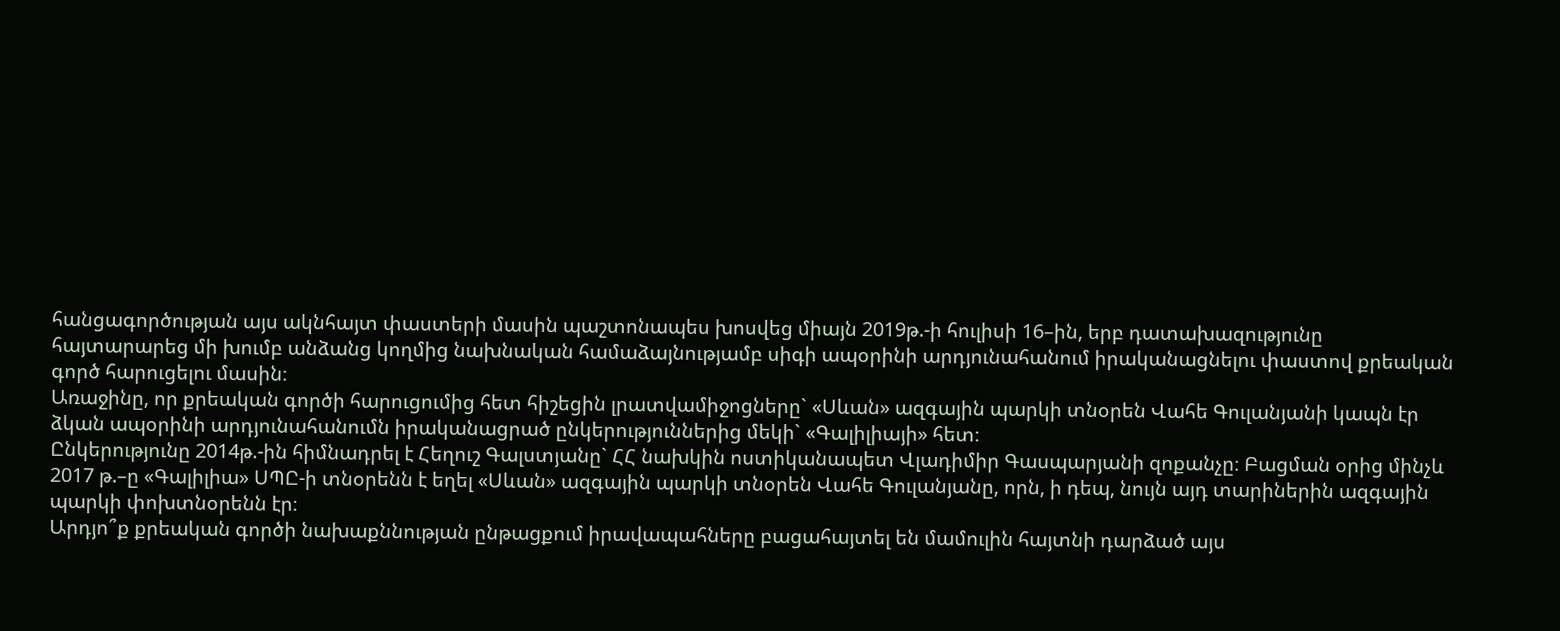հանցագործության այս ակնհայտ փաստերի մասին պաշտոնապես խոսվեց միայն 2019թ.-ի հուլիսի 16–ին, երբ դատախազությունը հայտարարեց մի խումբ անձանց կողմից նախնական համաձայնությամբ սիգի ապօրինի արդյունահանում իրականացնելու փաստով քրեական գործ հարուցելու մասին։
Առաջինը, որ քրեական գործի հարուցումից հետ հիշեցին լրատվամիջոցները` «Սևան» ազգային պարկի տնօրեն Վահե Գուլանյանի կապն էր ձկան ապօրինի արդյունահանումն իրականացրած ընկերություններից մեկի` «Գալիլիայի» հետ։
Ընկերությունը 2014թ.-ին հիմնադրել է Հեղուշ Գալստյանը` ՀՀ նախկին ոստիկանապետ Վլադիմիր Գասպարյանի զոքանչը։ Բացման օրից մինչև 2017 թ.–ը «Գալիլիա» ՍՊԸ-ի տնօրենն է եղել «Սևան» ազգային պարկի տնօրեն Վահե Գուլանյանը, որն, ի դեպ, նույն այդ տարիներին ազգային պարկի փոխտնօրենն էր։
Արդյո՞ք քրեական գործի նախաքննության ընթացքում իրավապահները բացահայտել են մամուլին հայտնի դարձած այս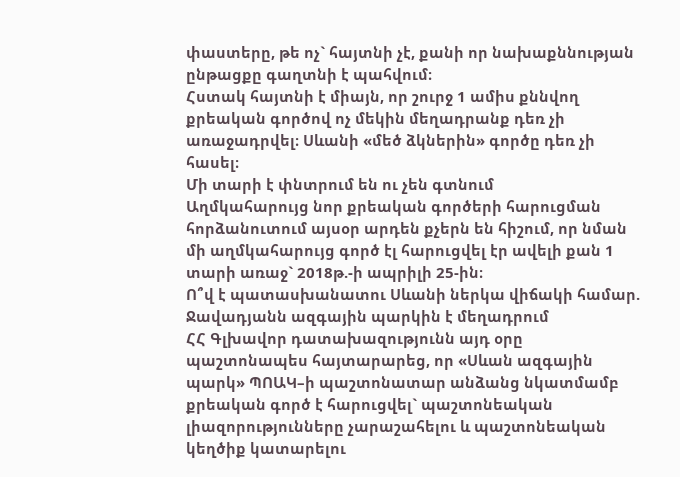փաստերը, թե ոչ` հայտնի չէ, քանի որ նախաքննության ընթացքը գաղտնի է պահվում։
Հստակ հայտնի է միայն, որ շուրջ 1 ամիս քննվող քրեական գործով ոչ մեկին մեղադրանք դեռ չի առաջադրվել։ Սևանի «մեծ ձկներին» գործը դեռ չի հասել։
Մի տարի է փնտրում են ու չեն գտնում
Աղմկահարույց նոր քրեական գործերի հարուցման հորձանուտում այսօր արդեն քչերն են հիշում, որ նման մի աղմկահարույց գործ էլ հարուցվել էր ավելի քան 1 տարի առաջ` 2018թ.-ի ապրիլի 25-ին։
Ո՞վ է պատասխանատու Սևանի ներկա վիճակի համար. Ջավադյանն ազգային պարկին է մեղադրում
ՀՀ Գլխավոր դատախազությունն այդ օրը պաշտոնապես հայտարարեց, որ «Սևան ազգային պարկ» ՊՈԱԿ–ի պաշտոնատար անձանց նկատմամբ քրեական գործ է հարուցվել` պաշտոնեական լիազորությունները չարաշահելու և պաշտոնեական կեղծիք կատարելու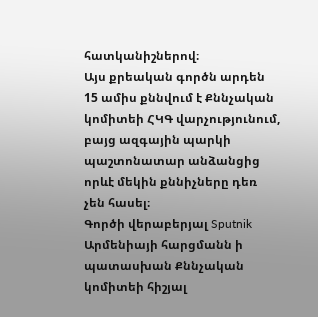հատկանիշներով։
Այս քրեական գործն արդեն 15 ամիս քննվում է Քննչական կոմիտեի ՀԿԳ վարչությունում, բայց ազգային պարկի պաշտոնատար անձանցից որևէ մեկին քննիչները դեռ չեն հասել։
Գործի վերաբերյալ Sputnik Արմենիայի հարցմանն ի պատասխան Քննչական կոմիտեի հիշյալ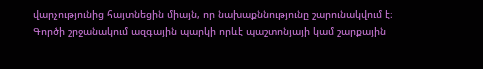վարչությունից հայտնեցին միայն, որ նախաքննությունը շարունակվում է։
Գործի շրջանակում ազգային պարկի որևէ պաշտոնյայի կամ շարքային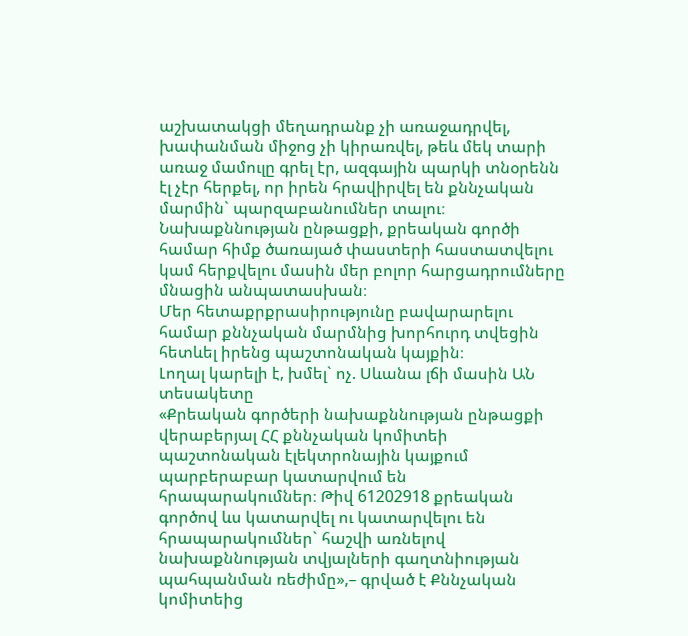աշխատակցի մեղադրանք չի առաջադրվել, խափանման միջոց չի կիրառվել, թեև մեկ տարի առաջ մամուլը գրել էր, ազգային պարկի տնօրենն էլ չէր հերքել, որ իրեն հրավիրվել են քննչական մարմին` պարզաբանումներ տալու։
Նախաքննության ընթացքի, քրեական գործի համար հիմք ծառայած փաստերի հաստատվելու կամ հերքվելու մասին մեր բոլոր հարցադրումները մնացին անպատասխան։
Մեր հետաքրքրասիրությունը բավարարելու համար քննչական մարմնից խորհուրդ տվեցին հետևել իրենց պաշտոնական կայքին։
Լողալ կարելի է, խմել` ոչ. Սևանա լճի մասին ԱՆ տեսակետը
«Քրեական գործերի նախաքննության ընթացքի վերաբերյալ ՀՀ քննչական կոմիտեի պաշտոնական էլեկտրոնային կայքում պարբերաբար կատարվում են հրապարակումներ։ Թիվ 61202918 քրեական գործով ևս կատարվել ու կատարվելու են հրապարակումներ` հաշվի առնելով նախաքննության տվյալների գաղտնիության պահպանման ռեժիմը»,– գրված է Քննչական կոմիտեից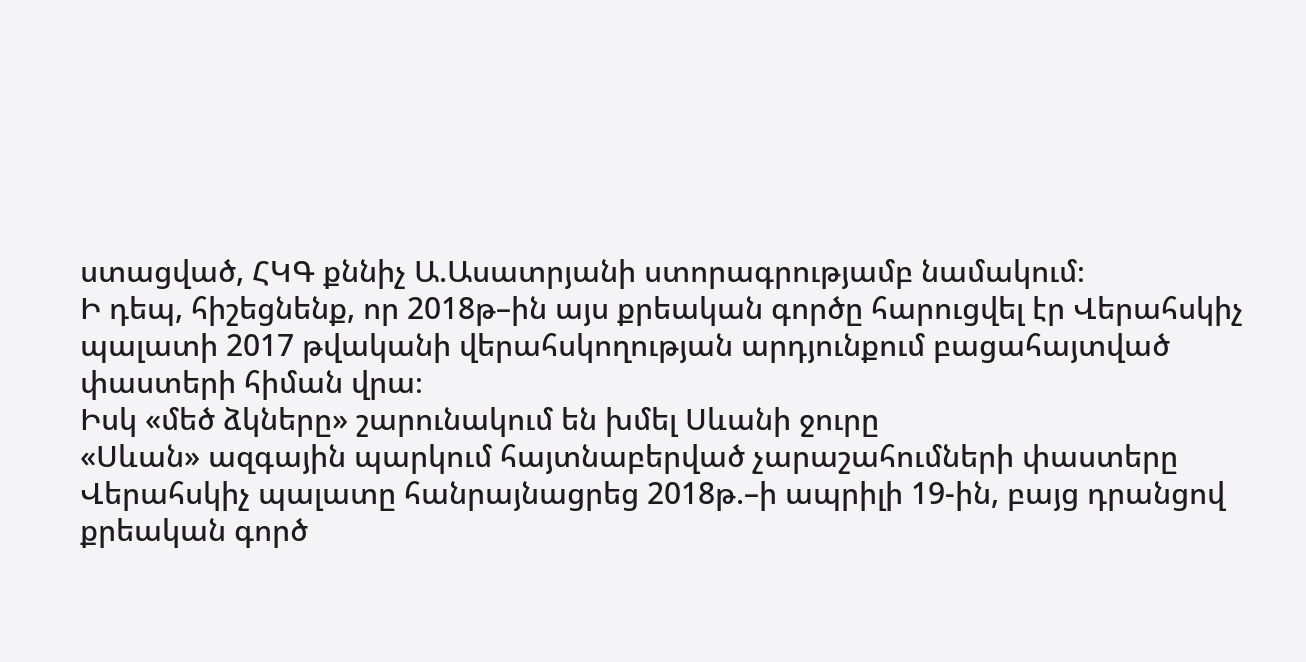ստացված, ՀԿԳ քննիչ Ա.Ասատրյանի ստորագրությամբ նամակում։
Ի դեպ, հիշեցնենք, որ 2018թ–ին այս քրեական գործը հարուցվել էր Վերահսկիչ պալատի 2017 թվականի վերահսկողության արդյունքում բացահայտված փաստերի հիման վրա։
Իսկ «մեծ ձկները» շարունակում են խմել Սևանի ջուրը
«Սևան» ազգային պարկում հայտնաբերված չարաշահումների փաստերը Վերահսկիչ պալատը հանրայնացրեց 2018թ.–ի ապրիլի 19-ին, բայց դրանցով քրեական գործ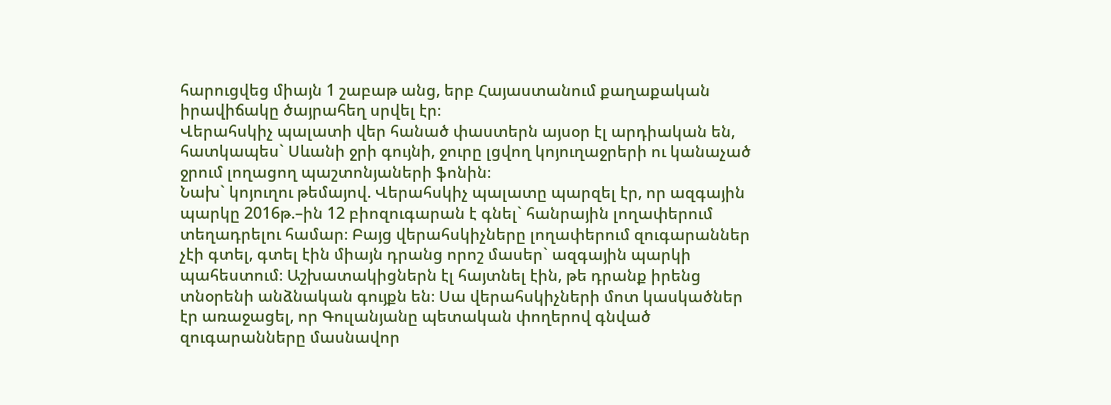հարուցվեց միայն 1 շաբաթ անց, երբ Հայաստանում քաղաքական իրավիճակը ծայրահեղ սրվել էր։
Վերահսկիչ պալատի վեր հանած փաստերն այսօր էլ արդիական են, հատկապես` Սևանի ջրի գույնի, ջուրը լցվող կոյուղաջրերի ու կանաչած ջրում լողացող պաշտոնյաների ֆոնին։
Նախ` կոյուղու թեմայով. Վերահսկիչ պալատը պարզել էր, որ ազգային պարկը 2016թ.–ին 12 բիոզուգարան է գնել` հանրային լողափերում տեղադրելու համար։ Բայց վերահսկիչները լողափերում զուգարաններ չէի գտել, գտել էին միայն դրանց որոշ մասեր` ազգային պարկի պահեստում։ Աշխատակիցներն էլ հայտնել էին, թե դրանք իրենց տնօրենի անձնական գույքն են։ Սա վերահսկիչների մոտ կասկածներ էր առաջացել, որ Գուլանյանը պետական փողերով գնված զուգարանները մասնավոր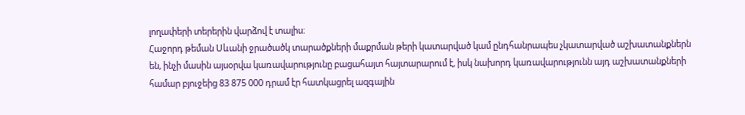լողափերի տերերին վարձով է տալիս։
Հաջորդ թեման Սևանի ջրածածկ տարածքների մաքրման թերի կատարված կամ ընդհանրապես չկատարված աշխատանքներն են, ինչի մասին այսօրվա կառավարությունը բացահայտ հայտարարում է, իսկ նախորդ կառավարությունն այդ աշխատանքների համար բյուջեից 83 875 000 դրամ էր հատկացրել ազգային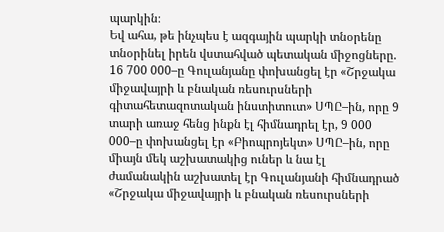պարկին։
Եվ ահա, թե ինչպես է ազգային պարկի տնօրենը տնօրինել իրեն վստահված պետական միջոցները.
16 700 000–ը Գուլանյանը փոխանցել էր «Շրջակա միջավայրի և բնական ռեսուրսների գիտահետազոտական ինստիտուտ» ՍՊԸ–ին, որը 9 տարի առաջ հենց ինքն էլ հիմնադրել էր, 9 000 000–ը փոխանցել էր «Բիոպրոյեկտ» ՍՊԸ–ին, որը միայն մեկ աշխատակից ուներ և նա էլ ժամանակին աշխատել էր Գուլանյանի հիմնադրած «Շրջակա միջավայրի և բնական ռեսուրսների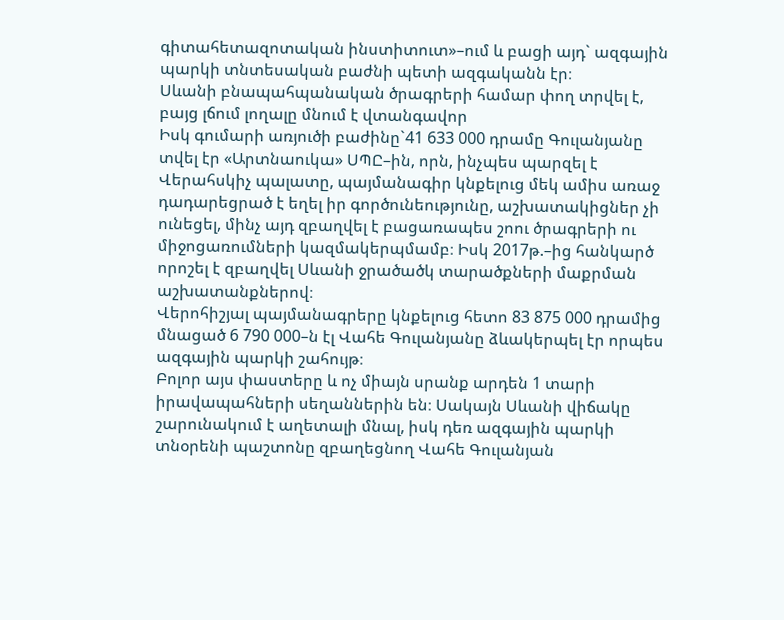գիտահետազոտական ինստիտուտ»–ում և բացի այդ` ազգային պարկի տնտեսական բաժնի պետի ազգականն էր։
Սևանի բնապահպանական ծրագրերի համար փող տրվել է, բայց լճում լողալը մնում է վտանգավոր
Իսկ գումարի առյուծի բաժինը`41 633 000 դրամը Գուլանյանը տվել էր «Արտնաուկա» ՍՊԸ–ին, որն, ինչպես պարզել է Վերահսկիչ պալատը, պայմանագիր կնքելուց մեկ ամիս առաջ դադարեցրած է եղել իր գործունեությունը, աշխատակիցներ չի ունեցել, մինչ այդ զբաղվել է բացառապես շոու ծրագրերի ու միջոցառումների կազմակերպմամբ։ Իսկ 2017թ.–ից հանկարծ որոշել է զբաղվել Սևանի ջրածածկ տարածքների մաքրման աշխատանքներով։
Վերոհիշյալ պայմանագրերը կնքելուց հետո 83 875 000 դրամից մնացած 6 790 000–ն էլ Վահե Գուլանյանը ձևակերպել էր որպես ազգային պարկի շահույթ։
Բոլոր այս փաստերը և ոչ միայն սրանք արդեն 1 տարի իրավապահների սեղաններին են։ Սակայն Սևանի վիճակը շարունակում է աղետալի մնալ, իսկ դեռ ազգային պարկի տնօրենի պաշտոնը զբաղեցնող Վահե Գուլանյան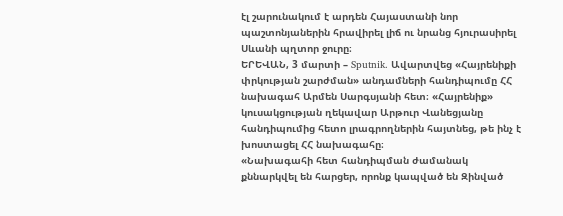էլ շարունակում է արդեն Հայաստանի նոր պաշտոնյաներին հրավիրել լիճ ու նրանց հյուրասիրել Սևանի պղտոր ջուրը։
ԵՐԵՎԱՆ, 3 մարտի – Sputnik. Ավարտվեց «Հայրենիքի փրկության շարժման» անդամների հանդիպումը ՀՀ նախագահ Արմեն Սարգսյանի հետ։ «Հայրենիք» կուսակցության ղեկավար Արթուր Վանեցյանը հանդիպումից հետո լրագրողներին հայտնեց, թե ինչ է խոստացել ՀՀ նախագահը։
«Նախագահի հետ հանդիպման ժամանակ քննարկվել են հարցեր, որոնք կապված են Զինված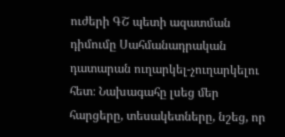ուժերի ԳՇ պետի ազատման դիմումը Սահմանադրական դատարան ուղարկել-չուղարկելու հետ։ Նախագահը լսեց մեր հարցերը, տեսակետները, նշեց, որ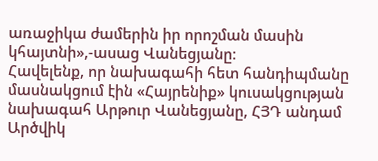առաջիկա ժամերին իր որոշման մասին կհայտնի»,-ասաց Վանեցյանը։
Հավելենք, որ նախագահի հետ հանդիպմանը մասնակցում էին «Հայրենիք» կուսակցության նախագահ Արթուր Վանեցյանը, ՀՅԴ անդամ Արծվիկ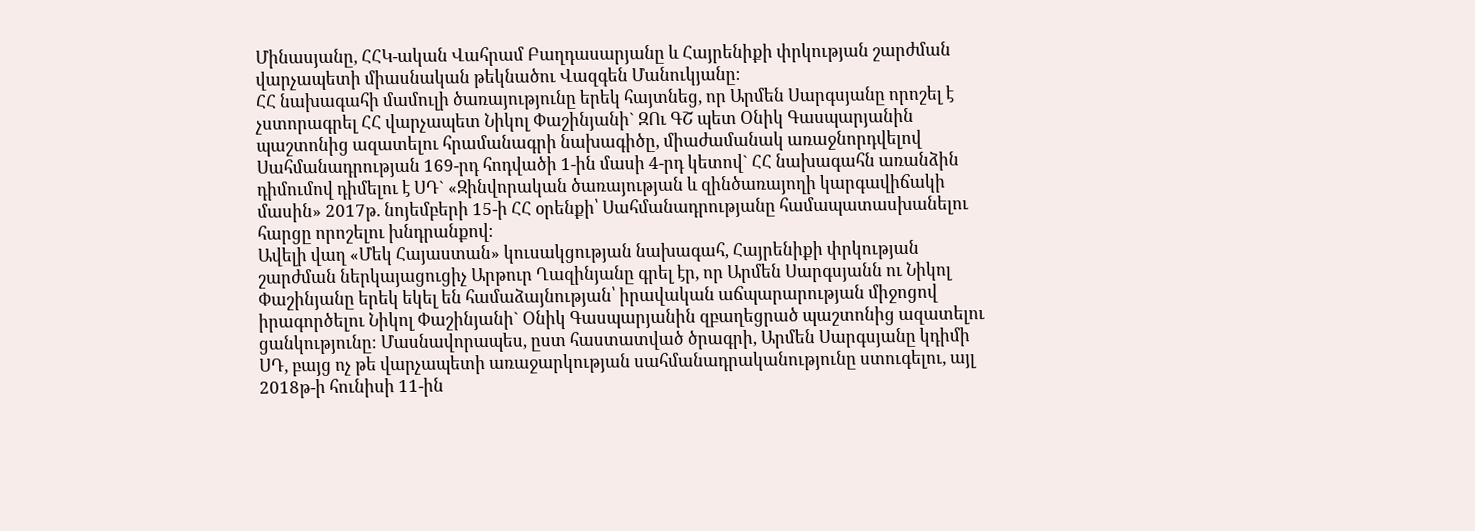Մինասյանը, ՀՀԿ-ական Վահրամ Բաղդասարյանը և Հայրենիքի փրկության շարժման վարչապետի միասնական թեկնածու Վազգեն Մանուկյանը։
ՀՀ նախագահի մամուլի ծառայությունը երեկ հայտնեց, որ Արմեն Սարգսյանը որոշել է չստորագրել ՀՀ վարչապետ Նիկոլ Փաշինյանի` ԶՈւ ԳՇ պետ Օնիկ Գասպարյանին պաշտոնից ազատելու հրամանագրի նախագիծը, միաժամանակ առաջնորդվելով Սահմանադրության 169-րդ հոդվածի 1-ին մասի 4-րդ կետով` ՀՀ նախագահն առանձին դիմումով դիմելու է ՍԴ` «Զինվորական ծառայության և զինծառայողի կարգավիճակի մասին» 2017թ. նոյեմբերի 15-ի ՀՀ օրենքի՝ Սահմանադրությանը համապատասխանելու հարցը որոշելու խնդրանքով։
Ավելի վաղ «Մեկ Հայաստան» կուսակցության նախագահ, Հայրենիքի փրկության շարժման ներկայացուցիչ Արթուր Ղազինյանը գրել էր, որ Արմեն Սարգսյանն ու Նիկոլ Փաշինյանը երեկ եկել են համաձայնության՝ իրավական աճպարարության միջոցով իրագործելու Նիկոլ Փաշինյանի` Օնիկ Գասպարյանին զբաղեցրած պաշտոնից ազատելու ցանկությունը։ Մասնավորապես, ըստ հաստատված ծրագրի, Արմեն Սարգսյանը կդիմի ՍԴ, բայց ոչ թե վարչապետի առաջարկության սահմանադրականությունը ստուգելու, այլ 2018թ-ի հունիսի 11-ին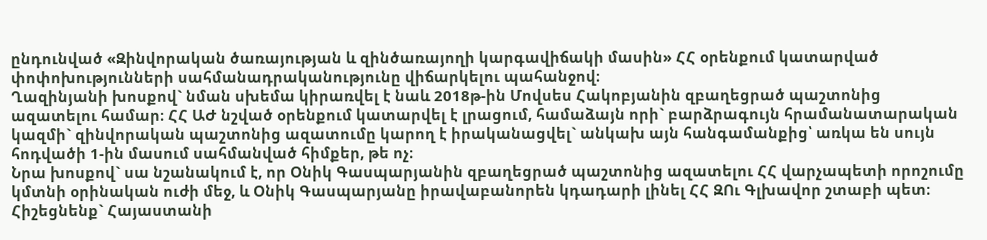ընդունված «Զինվորական ծառայության և զինծառայողի կարգավիճակի մասին» ՀՀ օրենքում կատարված փոփոխությունների սահմանադրականությունը վիճարկելու պահանջով։
Ղազինյանի խոսքով` նման սխեմա կիրառվել է նաև 2018թ-ին Մովսես Հակոբյանին զբաղեցրած պաշտոնից ազատելու համար։ ՀՀ ԱԺ նշված օրենքում կատարվել է լրացում, համաձայն որի` բարձրագույն հրամանատարական կազմի` զինվորական պաշտոնից ազատումը կարող է իրականացվել` անկախ այն հանգամանքից՝ առկա են սույն հոդվածի 1-ին մասում սահմանված հիմքեր, թե ոչ։
Նրա խոսքով` սա նշանակում է, որ Օնիկ Գասպարյանին զբաղեցրած պաշտոնից ազատելու ՀՀ վարչապետի որոշումը կմտնի օրինական ուժի մեջ, և Օնիկ Գասպարյանը իրավաբանորեն կդադարի լինել ՀՀ ԶՈւ Գլխավոր շտաբի պետ։
Հիշեցնենք` Հայաստանի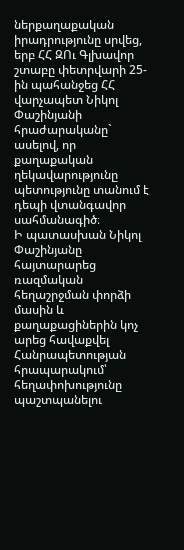ներքաղաքական իրադրությունը սրվեց, երբ ՀՀ ԶՈւ Գլխավոր շտաբը փետրվարի 25-ին պահանջեց ՀՀ վարչապետ Նիկոլ Փաշինյանի հրաժարականը` ասելով, որ քաղաքական ղեկավարությունը պետությունը տանում է դեպի վտանգավոր սահմանագիծ։
Ի պատասխան Նիկոլ Փաշինյանը հայտարարեց ռազմական հեղաշրջման փորձի մասին և քաղաքացիներին կոչ արեց հավաքվել Հանրապետության հրապարակում՝ հեղափոխությունը պաշտպանելու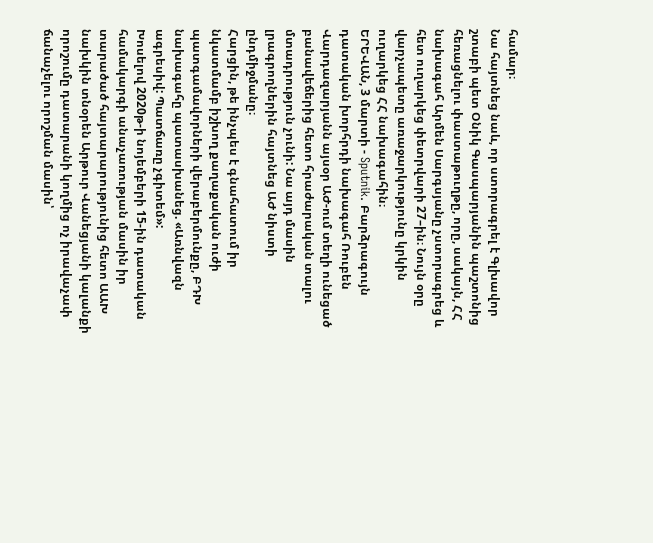համար։
Նա հայտնեց նաև, որ ստորագրել է Գլխավոր շտաբի պետ Օնիկ Գասպարյանին պաշտոնից հեռացնելու փաստաթուղթը, որը, սակայն, ՀՀ նախագահ Արմեն Սարգսյանը չստորագրեց և հետ ուղարկեց փետրվարի 27–ին։ Նույն օրը վարչապետը առաջարկությունը կրկին ուղարկեց ՀՀ նախագահին։
ԵՐԵՎԱՆ, 3 մարտի - Sputnik. Բարձրագույն դատական խորհրդի նախագահ Ռուբեն Վարդազարյանն այսօր ԱԺ-ում տեղի ունեցած բանավեճերից հետո հրաժարական տալու մտադրություն չունի: Նա այդ մասին լրագրողներին հայտնեց ԱԺ նիստի ընդմիջմանը։
Հարցին, թե ինչպես է գնահատում իր նկատմամբ իշխող քաղաքական ուժի պատգամավորների վերաբերմունքը, ԲԴԽ նախագահը պատասխանեց. «Առնվազն ագրեսիվ: Պատճառը չգիտեմ»:
Խոսելով 2020թ-ի նոյեմբերի 15-ին դատական համակարգի անաչառության մասին իր տարածած հայտարարությունից հետո ԱԱԽ նախկին տնօրեն Արթուր Վանեցյանի կալանքի որոշումը դատարանի կողմից ոչ իրավաչափ ճանաչելու որոշման մասին՝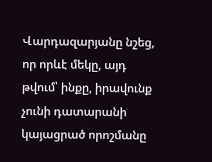Վարդազարյանը նշեց, որ որևէ մեկը, այդ թվում՝ ինքը, իրավունք չունի դատարանի կայացրած որոշմանը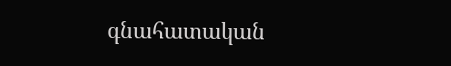գնահատական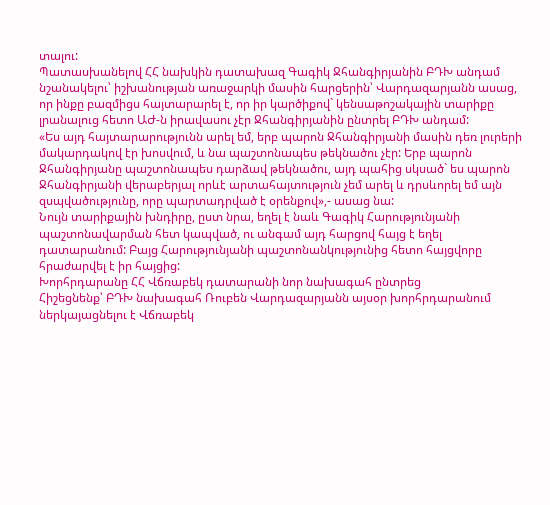տալու:
Պատասխանելով ՀՀ նախկին դատախազ Գագիկ Ջհանգիրյանին ԲԴԽ անդամ նշանակելու՝ իշխանության առաջարկի մասին հարցերին՝ Վարդազարյանն ասաց, որ ինքը բազմիցս հայտարարել է, որ իր կարծիքով` կենսաթոշակային տարիքը լրանալուց հետո ԱԺ-ն իրավասու չէր Ջհանգիրյանին ընտրել ԲԴԽ անդամ:
«Ես այդ հայտարարությունն արել եմ, երբ պարոն Ջհանգիրյանի մասին դեռ լուրերի մակարդակով էր խոսվում, և նա պաշտոնապես թեկնածու չէր: Երբ պարոն Ջհանգիրյանը պաշտոնապես դարձավ թեկնածու, այդ պահից սկսած` ես պարոն Ջհանգիրյանի վերաբերյալ որևէ արտահայտություն չեմ արել և դրսևորել եմ այն զսպվածությունը, որը պարտադրված է օրենքով»,- ասաց նա:
Նույն տարիքային խնդիրը, ըստ նրա, եղել է նաև Գագիկ Հարությունյանի պաշտոնավարման հետ կապված, ու անգամ այդ հարցով հայց է եղել դատարանում: Բայց Հարությունյանի պաշտոնանկությունից հետո հայցվորը հրաժարվել է իր հայցից:
Խորհրդարանը ՀՀ Վճռաբեկ դատարանի նոր նախագահ ընտրեց
Հիշեցնենք՝ ԲԴԽ նախագահ Ռուբեն Վարդազարյանն այսօր խորհրդարանում ներկայացնելու է Վճռաբեկ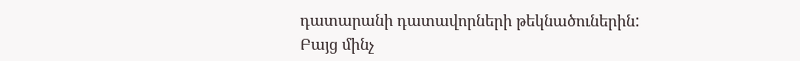դատարանի դատավորների թեկնածուներին:
Բայց մինչ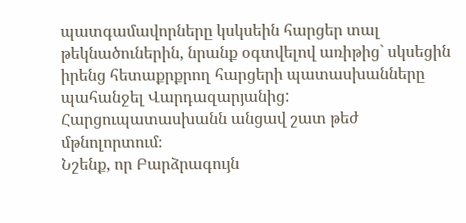պատգամավորները կսկսեին հարցեր տալ թեկնածուներին, նրանք օգտվելով առիթից` սկսեցին իրենց հետաքրքրող հարցերի պատասխանները պահանջել Վարդազարյանից: Հարցուպատասխանն անցավ շատ թեժ մթնոլորտում։
Նշենք, որ Բարձրագույն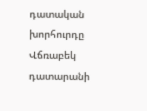դատական խորհուրդը Վճռաբեկ դատարանի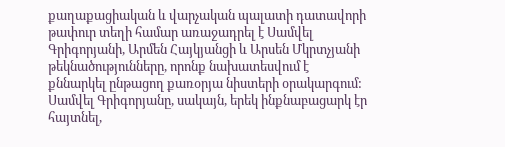քաղաքացիական և վարչական պալատի դատավորի թափուր տեղի համար առաջադրել է Սամվել Գրիգորյանի, Արմեն Հայկյանցի և Արսեն Մկրտչյանի թեկնածությունները, որոնք նախատեսվում է քննարկել ընթացող քառօրյա նիստերի օրակարգում:
Սամվել Գրիգորյանը, սակայն, երեկ ինքնաբացարկ էր հայտնել,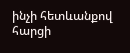ինչի հետևանքով հարցի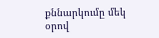քննարկումը մեկ օրով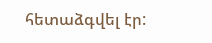հետաձգվել էր: